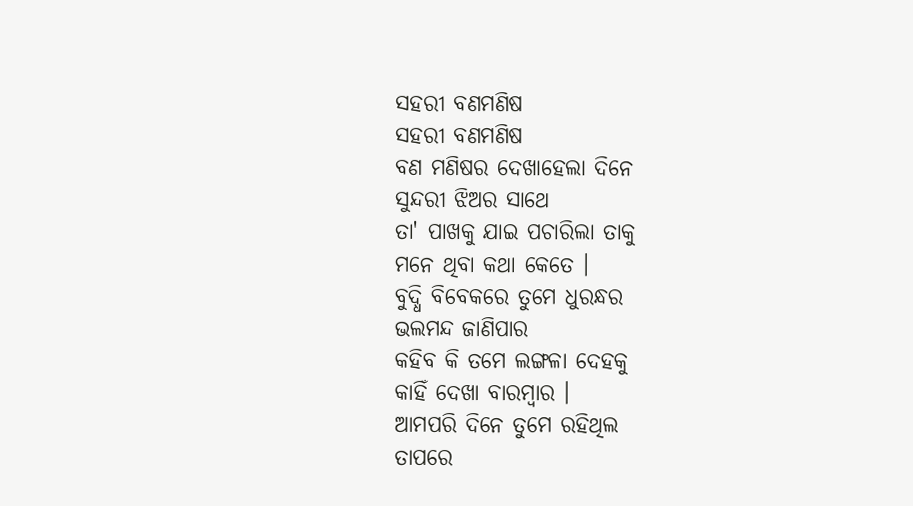ସହରୀ ବଣମଣିଷ
ସହରୀ ବଣମଣିଷ
ବଣ ମଣିଷର ଦେଖାହେଲା ଦିନେ
ସୁନ୍ଦରୀ ଝିଅର ସାଥେ
ତା' ପାଖକୁ ଯାଇ ପଚାରିଲା ତାକୁ
ମନେ ଥିବା କଥା କେତେ ।
ବୁଦ୍ଧି ବିବେକରେ ତୁମେ ଧୁରନ୍ଧର
ଭଲମନ୍ଦ ଜାଣିପାର
କହିବ କି ତମେ ଲଙ୍ଗଳା ଦେହକୁ
କାହିଁ ଦେଖା ବାରମ୍ବାର ।
ଆମପରି ଦିନେ ତୁମେ ରହିଥିଲ
ତାପରେ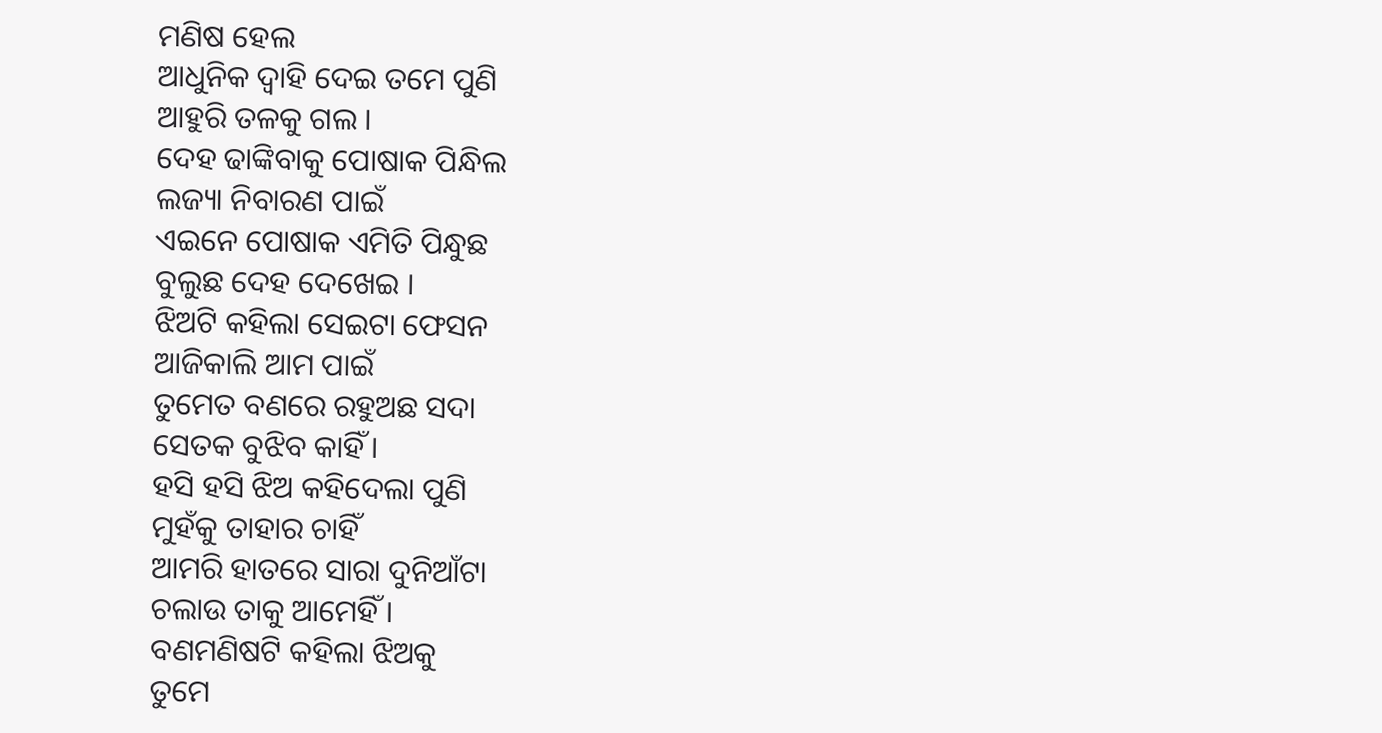ମଣିଷ ହେଲ
ଆଧୁନିକ ଦ୍ୱାହି ଦେଇ ତମେ ପୁଣି
ଆହୁରି ତଳକୁ ଗଲ ।
ଦେହ ଢାଙ୍କିବାକୁ ପୋଷାକ ପିନ୍ଧିଲ
ଲଜ୍ୟା ନିବାରଣ ପାଇଁ
ଏଇନେ ପୋଷାକ ଏମିତି ପିନ୍ଧୁଛ
ବୁଲୁଛ ଦେହ ଦେଖେଇ ।
ଝିଅଟି କହିଲା ସେଇଟା ଫେସନ
ଆଜିକାଲି ଆମ ପାଇଁ
ତୁମେତ ବଣରେ ରହୁଅଛ ସଦା
ସେତକ ବୁଝିବ କାହିଁ ।
ହସି ହସି ଝିଅ କହିଦେଲା ପୁଣି
ମୁହଁକୁ ତାହାର ଚାହିଁ
ଆମରି ହାତରେ ସାରା ଦୁନିଆଁଟା
ଚଲାଉ ତାକୁ ଆମେହିଁ ।
ବଣମଣିଷଟି କହିଲା ଝିଅକୁ
ତୁମେ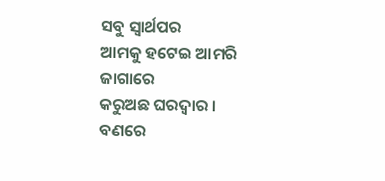ସବୁ ସ୍ୱାର୍ଥପର
ଆମକୁ ହଟେଇ ଆମରି ଜାଗାରେ
କରୁଅଛ ଘରଦ୍ୱାର ।
ବଣରେ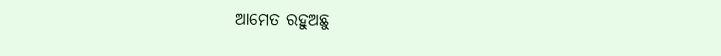ଆମେତ ରହୁଅଛୁ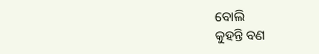ବୋଲି
କୁହନ୍ତି ବଣ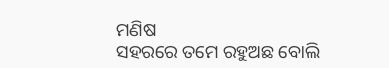ମଣିଷ
ସହରରେ ତମେ ରହୁଅଛ ବୋଲି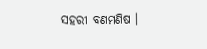ସହରୀ ବଣମଣିଷ ।